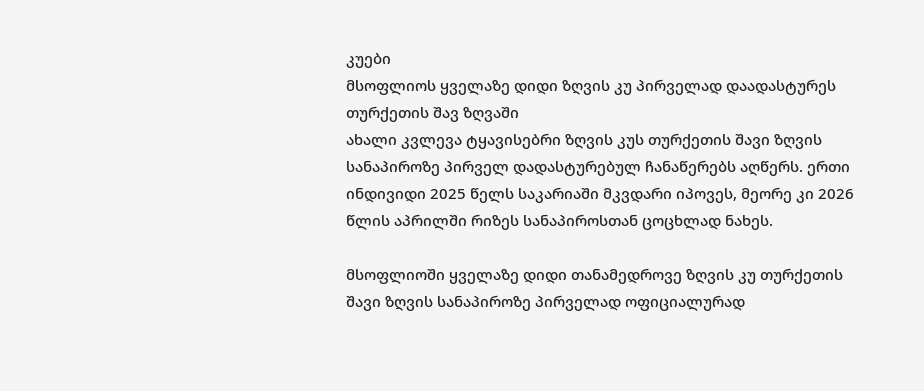კუები
მსოფლიოს ყველაზე დიდი ზღვის კუ პირველად დაადასტურეს თურქეთის შავ ზღვაში
ახალი კვლევა ტყავისებრი ზღვის კუს თურქეთის შავი ზღვის სანაპიროზე პირველ დადასტურებულ ჩანაწერებს აღწერს. ერთი ინდივიდი 2025 წელს საკარიაში მკვდარი იპოვეს, მეორე კი 2026 წლის აპრილში რიზეს სანაპიროსთან ცოცხლად ნახეს.

მსოფლიოში ყველაზე დიდი თანამედროვე ზღვის კუ თურქეთის შავი ზღვის სანაპიროზე პირველად ოფიციალურად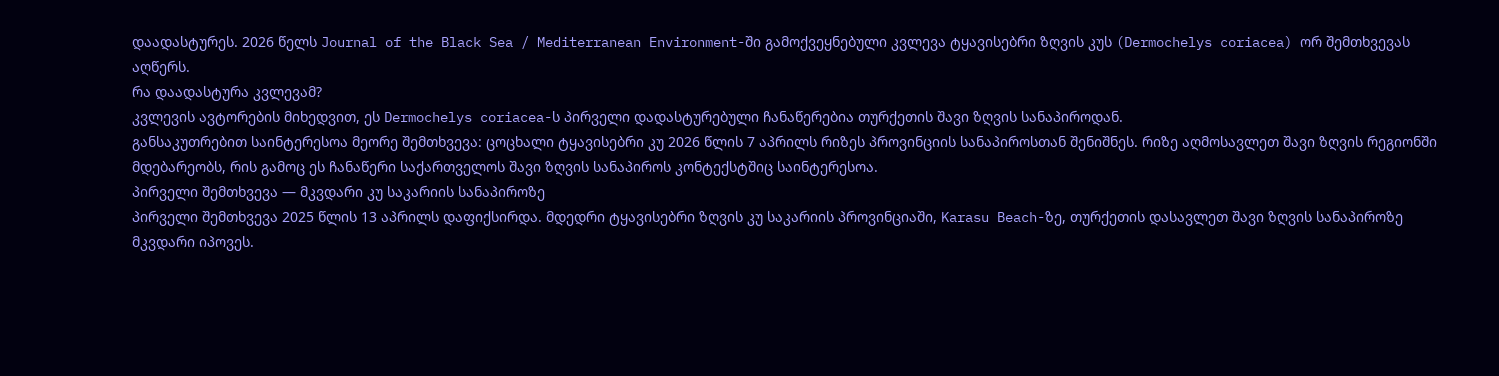დაადასტურეს. 2026 წელს Journal of the Black Sea / Mediterranean Environment-ში გამოქვეყნებული კვლევა ტყავისებრი ზღვის კუს (Dermochelys coriacea) ორ შემთხვევას აღწერს.
რა დაადასტურა კვლევამ?
კვლევის ავტორების მიხედვით, ეს Dermochelys coriacea-ს პირველი დადასტურებული ჩანაწერებია თურქეთის შავი ზღვის სანაპიროდან.
განსაკუთრებით საინტერესოა მეორე შემთხვევა: ცოცხალი ტყავისებრი კუ 2026 წლის 7 აპრილს რიზეს პროვინციის სანაპიროსთან შენიშნეს. რიზე აღმოსავლეთ შავი ზღვის რეგიონში მდებარეობს, რის გამოც ეს ჩანაწერი საქართველოს შავი ზღვის სანაპიროს კონტექსტშიც საინტერესოა.
პირველი შემთხვევა — მკვდარი კუ საკარიის სანაპიროზე
პირველი შემთხვევა 2025 წლის 13 აპრილს დაფიქსირდა. მდედრი ტყავისებრი ზღვის კუ საკარიის პროვინციაში, Karasu Beach-ზე, თურქეთის დასავლეთ შავი ზღვის სანაპიროზე მკვდარი იპოვეს.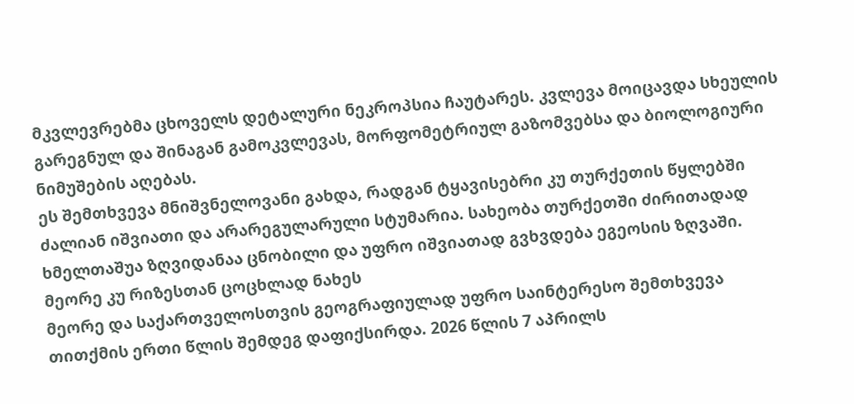მკვლევრებმა ცხოველს დეტალური ნეკროპსია ჩაუტარეს. კვლევა მოიცავდა სხეულის გარეგნულ და შინაგან გამოკვლევას, მორფომეტრიულ გაზომვებსა და ბიოლოგიური ნიმუშების აღებას.
ეს შემთხვევა მნიშვნელოვანი გახდა, რადგან ტყავისებრი კუ თურქეთის წყლებში ძალიან იშვიათი და არარეგულარული სტუმარია. სახეობა თურქეთში ძირითადად ხმელთაშუა ზღვიდანაა ცნობილი და უფრო იშვიათად გვხვდება ეგეოსის ზღვაში.
მეორე კუ რიზესთან ცოცხლად ნახეს
მეორე და საქართველოსთვის გეოგრაფიულად უფრო საინტერესო შემთხვევა თითქმის ერთი წლის შემდეგ დაფიქსირდა. 2026 წლის 7 აპრილს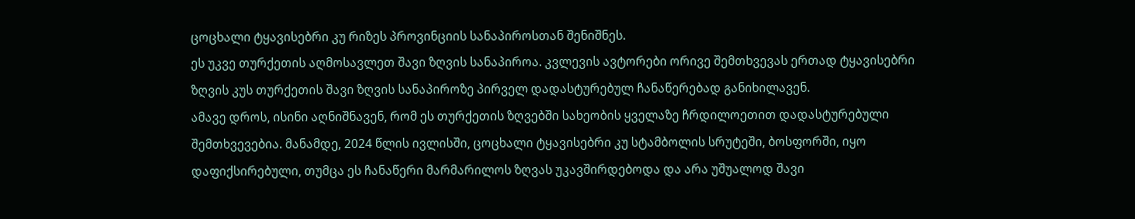ცოცხალი ტყავისებრი კუ რიზეს პროვინციის სანაპიროსთან შენიშნეს.
ეს უკვე თურქეთის აღმოსავლეთ შავი ზღვის სანაპიროა. კვლევის ავტორები ორივე შემთხვევას ერთად ტყავისებრი ზღვის კუს თურქეთის შავი ზღვის სანაპიროზე პირველ დადასტურებულ ჩანაწერებად განიხილავენ.
ამავე დროს, ისინი აღნიშნავენ, რომ ეს თურქეთის ზღვებში სახეობის ყველაზე ჩრდილოეთით დადასტურებული შემთხვევებია. მანამდე, 2024 წლის ივლისში, ცოცხალი ტყავისებრი კუ სტამბოლის სრუტეში, ბოსფორში, იყო დაფიქსირებული, თუმცა ეს ჩანაწერი მარმარილოს ზღვას უკავშირდებოდა და არა უშუალოდ შავი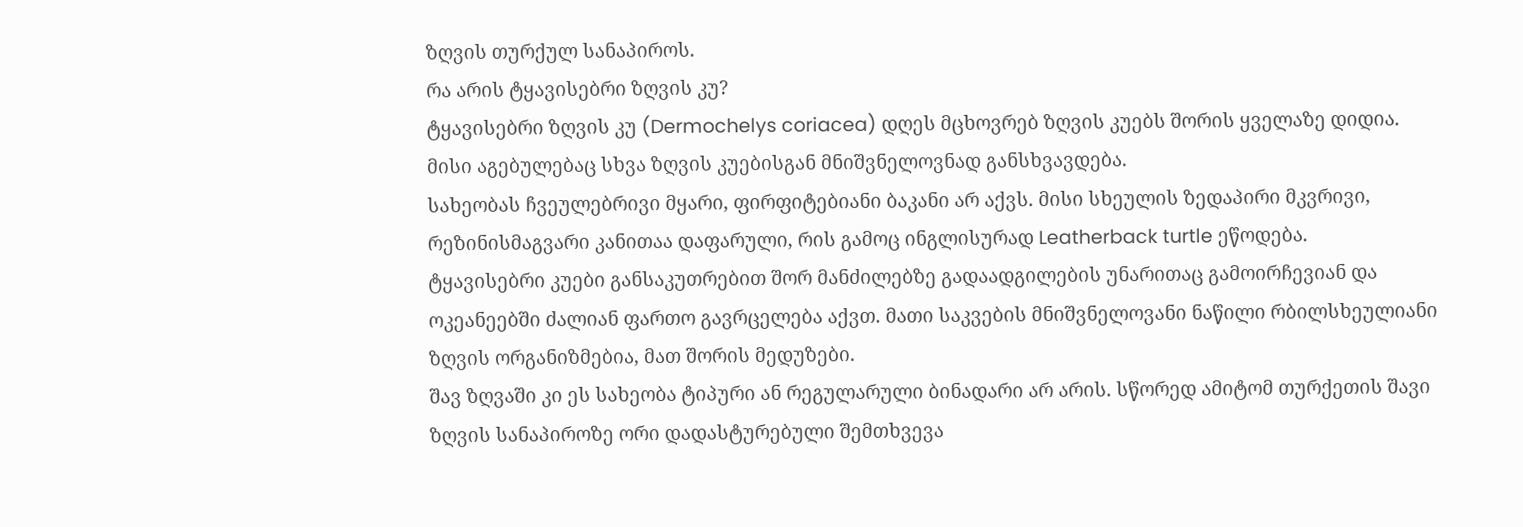ზღვის თურქულ სანაპიროს.
რა არის ტყავისებრი ზღვის კუ?
ტყავისებრი ზღვის კუ (Dermochelys coriacea) დღეს მცხოვრებ ზღვის კუებს შორის ყველაზე დიდია. მისი აგებულებაც სხვა ზღვის კუებისგან მნიშვნელოვნად განსხვავდება.
სახეობას ჩვეულებრივი მყარი, ფირფიტებიანი ბაკანი არ აქვს. მისი სხეულის ზედაპირი მკვრივი, რეზინისმაგვარი კანითაა დაფარული, რის გამოც ინგლისურად Leatherback turtle ეწოდება.
ტყავისებრი კუები განსაკუთრებით შორ მანძილებზე გადაადგილების უნარითაც გამოირჩევიან და ოკეანეებში ძალიან ფართო გავრცელება აქვთ. მათი საკვების მნიშვნელოვანი ნაწილი რბილსხეულიანი ზღვის ორგანიზმებია, მათ შორის მედუზები.
შავ ზღვაში კი ეს სახეობა ტიპური ან რეგულარული ბინადარი არ არის. სწორედ ამიტომ თურქეთის შავი ზღვის სანაპიროზე ორი დადასტურებული შემთხვევა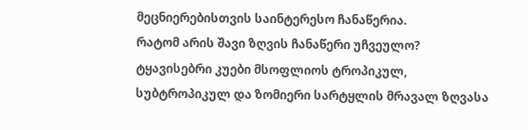მეცნიერებისთვის საინტერესო ჩანაწერია.
რატომ არის შავი ზღვის ჩანაწერი უჩვეულო?
ტყავისებრი კუები მსოფლიოს ტროპიკულ, სუბტროპიკულ და ზომიერი სარტყლის მრავალ ზღვასა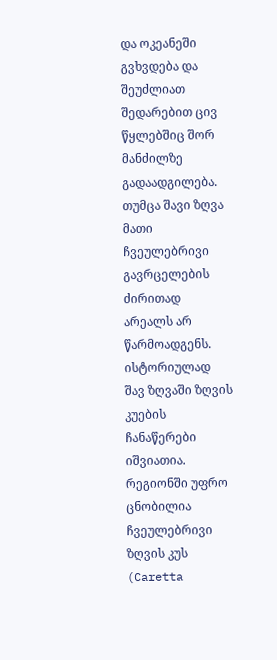და ოკეანეში გვხვდება და შეუძლიათ შედარებით ცივ წყლებშიც შორ მანძილზე გადაადგილება. თუმცა შავი ზღვა მათი ჩვეულებრივი გავრცელების ძირითად არეალს არ წარმოადგენს.
ისტორიულად შავ ზღვაში ზღვის კუების ჩანაწერები იშვიათია. რეგიონში უფრო ცნობილია ჩვეულებრივი ზღვის კუს (Caretta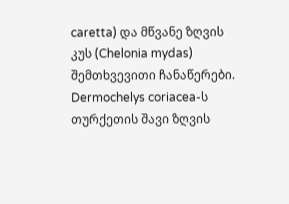caretta) და მწვანე ზღვის კუს (Chelonia mydas) შემთხვევითი ჩანაწერები.
Dermochelys coriacea-ს თურქეთის შავი ზღვის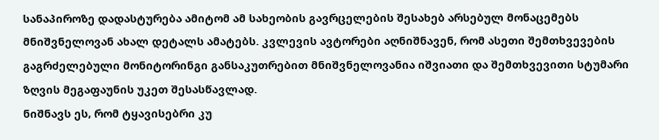სანაპიროზე დადასტურება ამიტომ ამ სახეობის გავრცელების შესახებ არსებულ მონაცემებს მნიშვნელოვან ახალ დეტალს ამატებს. კვლევის ავტორები აღნიშნავენ, რომ ასეთი შემთხვევების გაგრძელებული მონიტორინგი განსაკუთრებით მნიშვნელოვანია იშვიათი და შემთხვევითი სტუმარი ზღვის მეგაფაუნის უკეთ შესასწავლად.
ნიშნავს ეს, რომ ტყავისებრი კუ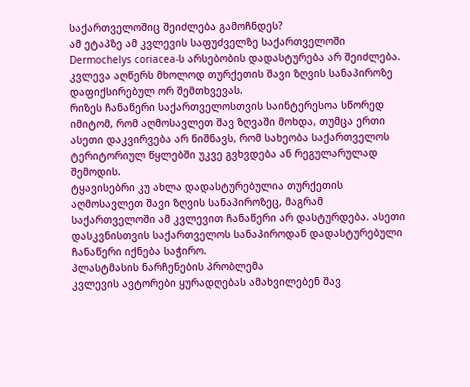საქართველოშიც შეიძლება გამოჩნდეს?
ამ ეტაპზე ამ კვლევის საფუძველზე საქართველოში Dermochelys coriacea-ს არსებობის დადასტურება არ შეიძლება. კვლევა აღწერს მხოლოდ თურქეთის შავი ზღვის სანაპიროზე დაფიქსირებულ ორ შემთხვევას.
რიზეს ჩანაწერი საქართველოსთვის საინტერესოა სწორედ იმიტომ, რომ აღმოსავლეთ შავ ზღვაში მოხდა, თუმცა ერთი ასეთი დაკვირვება არ ნიშნავს, რომ სახეობა საქართველოს ტერიტორიულ წყლებში უკვე გვხვდება ან რეგულარულად შემოდის.
ტყავისებრი კუ ახლა დადასტურებულია თურქეთის აღმოსავლეთ შავი ზღვის სანაპიროზეც, მაგრამ საქართველოში ამ კვლევით ჩანაწერი არ დასტურდება. ასეთი დასკვნისთვის საქართველოს სანაპიროდან დადასტურებული ჩანაწერი იქნება საჭირო.
პლასტმასის ნარჩენების პრობლემა
კვლევის ავტორები ყურადღებას ამახვილებენ შავ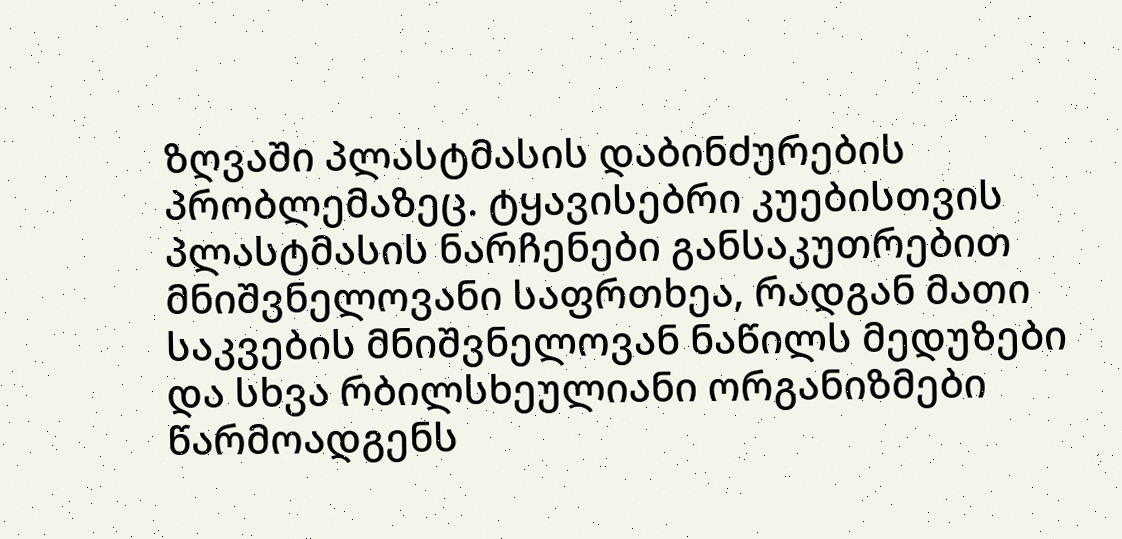ზღვაში პლასტმასის დაბინძურების პრობლემაზეც. ტყავისებრი კუებისთვის პლასტმასის ნარჩენები განსაკუთრებით მნიშვნელოვანი საფრთხეა, რადგან მათი საკვების მნიშვნელოვან ნაწილს მედუზები და სხვა რბილსხეულიანი ორგანიზმები წარმოადგენს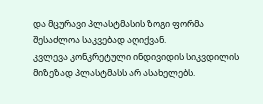და მცურავი პლასტმასის ზოგი ფორმა შესაძლოა საკვებად აღიქვან.
კვლევა კონკრეტული ინდივიდის სიკვდილის მიზეზად პლასტმასს არ ასახელებს.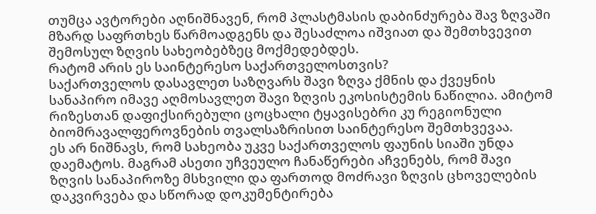თუმცა ავტორები აღნიშნავენ, რომ პლასტმასის დაბინძურება შავ ზღვაში მზარდ საფრთხეს წარმოადგენს და შესაძლოა იშვიათ და შემთხვევით შემოსულ ზღვის სახეობებზეც მოქმედებდეს.
რატომ არის ეს საინტერესო საქართველოსთვის?
საქართველოს დასავლეთ საზღვარს შავი ზღვა ქმნის და ქვეყნის სანაპირო იმავე აღმოსავლეთ შავი ზღვის ეკოსისტემის ნაწილია. ამიტომ რიზესთან დაფიქსირებული ცოცხალი ტყავისებრი კუ რეგიონული ბიომრავალფეროვნების თვალსაზრისით საინტერესო შემთხვევაა.
ეს არ ნიშნავს, რომ სახეობა უკვე საქართველოს ფაუნის სიაში უნდა დაემატოს. მაგრამ ასეთი უჩვეულო ჩანაწერები აჩვენებს, რომ შავი ზღვის სანაპიროზე მსხვილი და ფართოდ მოძრავი ზღვის ცხოველების დაკვირვება და სწორად დოკუმენტირება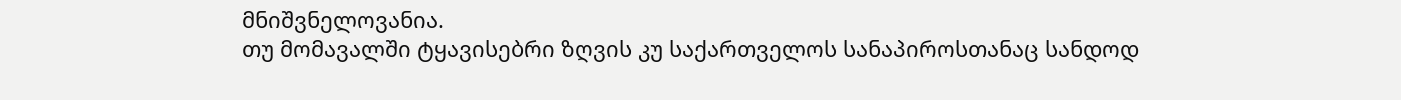მნიშვნელოვანია.
თუ მომავალში ტყავისებრი ზღვის კუ საქართველოს სანაპიროსთანაც სანდოდ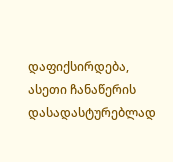დაფიქსირდება, ასეთი ჩანაწერის დასადასტურებლად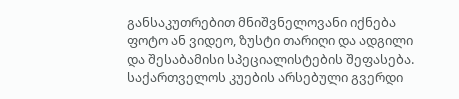განსაკუთრებით მნიშვნელოვანი იქნება ფოტო ან ვიდეო, ზუსტი თარიღი და ადგილი და შესაბამისი სპეციალისტების შეფასება. საქართველოს კუების არსებული გვერდი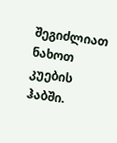შეგიძლიათ ნახოთ კუების ჰაბში.